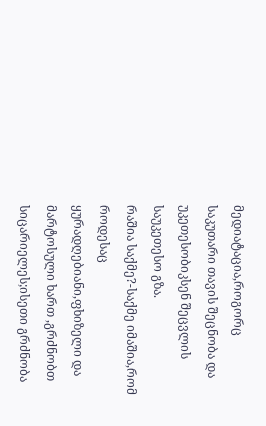მედიატაცია,როგორც
საკუთარი თავის შეცნობა და უკეთესობიკსენ შეცვლის საუკეთესო გზა.
რაშია საქმე?-საქმე იმაშია,რომ როდესაც ყურადღებიანი,ფხიზელი და მარტოსული ხართ ,გრძნობთ სიცარიელეს;ისეთი გრძნობა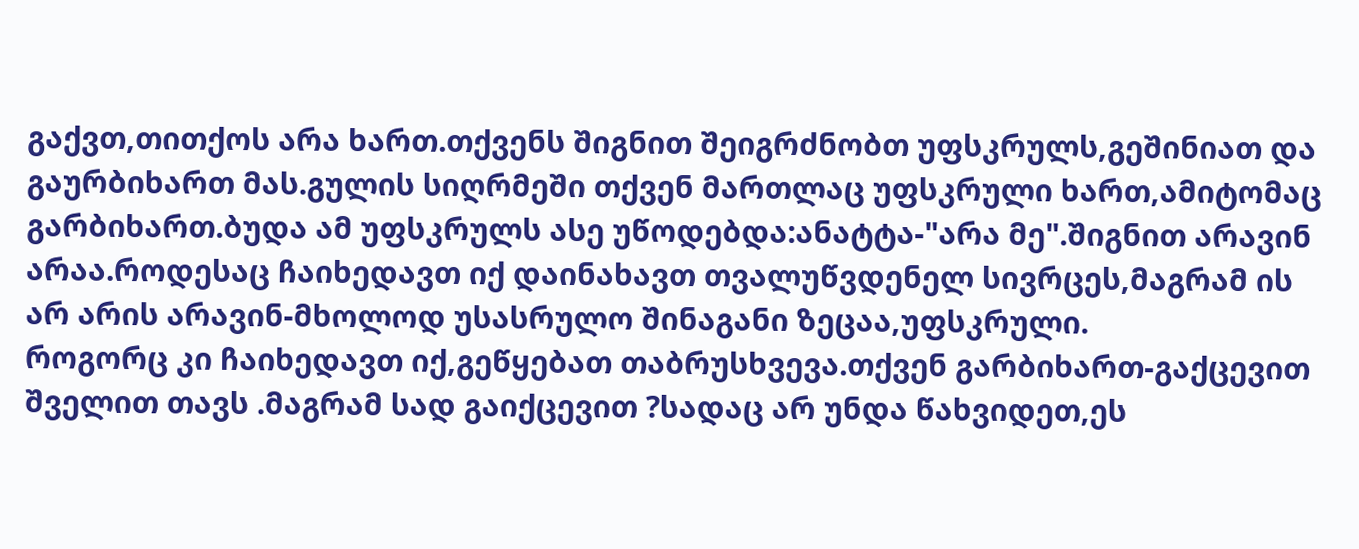გაქვთ,თითქოს არა ხართ.თქვენს შიგნით შეიგრძნობთ უფსკრულს,გეშინიათ და გაურბიხართ მას.გულის სიღრმეში თქვენ მართლაც უფსკრული ხართ,ამიტომაც გარბიხართ.ბუდა ამ უფსკრულს ასე უწოდებდა:ანატტა-"არა მე".შიგნით არავინ არაა.როდესაც ჩაიხედავთ იქ დაინახავთ თვალუწვდენელ სივრცეს,მაგრამ ის არ არის არავინ-მხოლოდ უსასრულო შინაგანი ზეცაა,უფსკრული.
როგორც კი ჩაიხედავთ იქ,გეწყებათ თაბრუსხვევა.თქვენ გარბიხართ-გაქცევით შველით თავს .მაგრამ სად გაიქცევით ?სადაც არ უნდა წახვიდეთ,ეს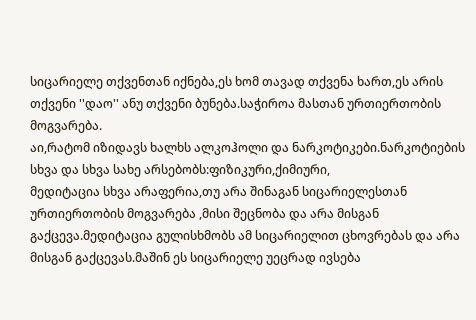სიცარიელე თქვენთან იქნება,ეს ხომ თავად თქვენა ხართ,ეს არის თქვენი ''დაო'' ანუ თქვენი ბუნება.საჭიროა მასთან ურთიერთობის მოგვარება.
აი,რატომ იზიდავს ხალხს ალკოჰოლი და ნარკოტიკები.ნარკოტიების სხვა და სხვა სახე არსებობს:ფიზიკური,ქიმიური,
მედიტაცია სხვა არაფერია,თუ არა შინაგან სიცარიელესთან ურთიერთობის მოგვარება ,მისი შეცნობა და არა მისგან გაქცევა.მედიტაცია გულისხმობს ამ სიცარიელით ცხოვრებას და არა მისგან გაქცევას.მაშინ ეს სიცარიელე უეცრად ივსება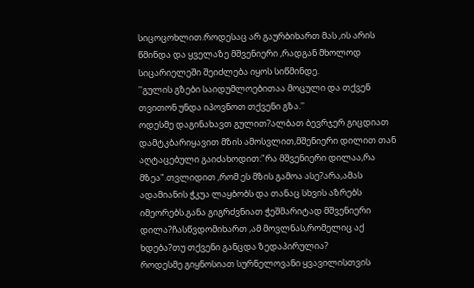სიცოცოხლით.როდესაც არ გაურბიხართ მას ,ის არის წმინდა და ყველაზე მშვენიერი ,რადგან მხოლოდ სიცარიელეში შეიძლება იყოს სიწმინდე.
''გულის გზები საიდუმლოებითაა მოცული და თქვენ თვითონ უნდა იპოვნოთ თქვენი გზა.''
ოდესმე დაგინახავთ გულით?ალბათ ბევრჯერ გიცდიათ დამტკბარიყავით მზის ამოსვლით,მშენიერი დილით თან აღტაცებული გაიძახოდით:"რა მშვენიერი დილაა,რა მზეა".თვლიდით ,რომ ეს მზის გამოა ასე?არა,ამას ადამიანის ჭკუა ლაყბობს და თანაც სხვის აზრებს იმეორებს.განა გიგრძვნიათ ჭეშმარიტად მშვენიერი დილა?ჩასწვდომიხართ ,ამ მოვლნას,რომელიც აქ ხდება?თუ თქვენი განცდა ზედაპირულია?
როდესმე გიყნოსიათ სურნელოვანი ყვავილისთვის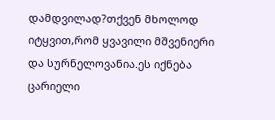დამდვილად?თქვენ მხოლოდ იტყვით,რომ ყვავილი მშვენიერი და სურნელოვანია.ეს იქნება ცარიელი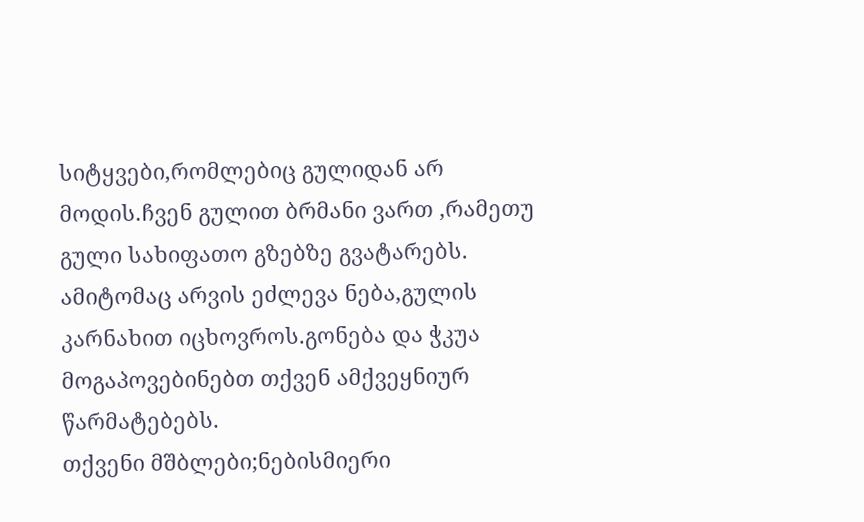სიტყვები,რომლებიც გულიდან არ მოდის.ჩვენ გულით ბრმანი ვართ ,რამეთუ გული სახიფათო გზებზე გვატარებს.
ამიტომაც არვის ეძლევა ნება,გულის კარნახით იცხოვროს.გონება და ჭკუა მოგაპოვებინებთ თქვენ ამქვეყნიურ წარმატებებს.
თქვენი მშბლები;ნებისმიერი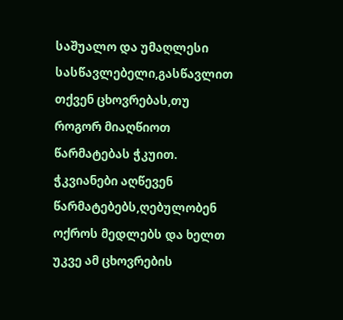საშუალო და უმაღლესი სასწავლებელი,გასწავლით თქვენ ცხოვრებას,თუ როგორ მიაღწიოთ წარმატებას ჭკუით.
ჭკვიანები აღწევენ წარმატებებს,ღებულობენ ოქროს მედლებს და ხელთ უკვე ამ ცხოვრების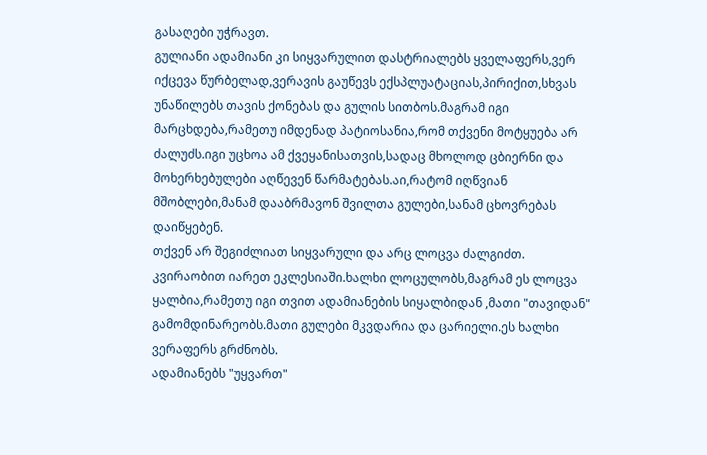გასაღები უჭრავთ.
გულიანი ადამიანი კი სიყვარულით დასტრიალებს ყველაფერს,ვერ იქცევა წურბელად,ვერავის გაუწევს ექსპლუატაციას,პირიქით,სხვას უნაწილებს თავის ქონებას და გულის სითბოს.მაგრამ იგი მარცხდება,რამეთუ იმდენად პატიოსანია,რომ თქვენი მოტყუება არ ძალუძს.იგი უცხოა ამ ქვეყანისათვის,სადაც მხოლოდ ცბიერნი და მოხერხებულები აღწევენ წარმატებას.აი,რატომ იღწვიან მშობლები,მანამ დააბრმავონ შვილთა გულები,სანამ ცხოვრებას დაიწყებენ.
თქვენ არ შეგიძლიათ სიყვარული და არც ლოცვა ძალგიძთ.
კვირაობით იარეთ ეკლესიაში.ხალხი ლოცულობს,მაგრამ ეს ლოცვა ყალბია,რამეთუ იგი თვით ადამიანების სიყალბიდან ,მათი "თავიდან" გამომდინარეობს.მათი გულები მკვდარია და ცარიელი.ეს ხალხი ვერაფერს გრძნობს.
ადამიანებს "უყვართ"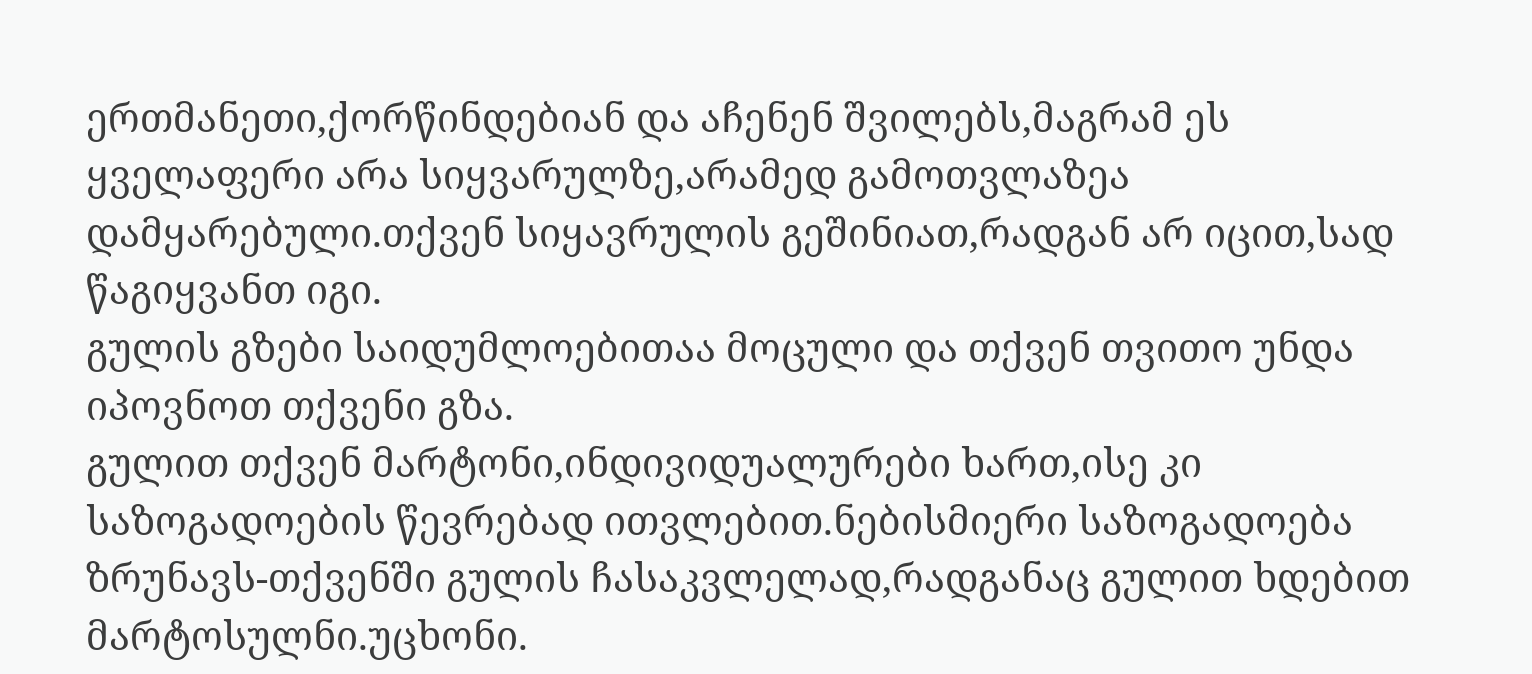ერთმანეთი,ქორწინდებიან და აჩენენ შვილებს,მაგრამ ეს ყველაფერი არა სიყვარულზე,არამედ გამოთვლაზეა დამყარებული.თქვენ სიყავრულის გეშინიათ,რადგან არ იცით,სად წაგიყვანთ იგი.
გულის გზები საიდუმლოებითაა მოცული და თქვენ თვითო უნდა იპოვნოთ თქვენი გზა.
გულით თქვენ მარტონი,ინდივიდუალურები ხართ,ისე კი საზოგადოების წევრებად ითვლებით.ნებისმიერი საზოგადოება ზრუნავს-თქვენში გულის ჩასაკვლელად,რადგანაც გულით ხდებით მარტოსულნი.უცხონი.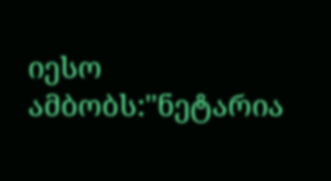იესო ამბობს:''ნეტარია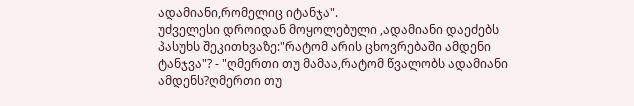ადამიანი,რომელიც იტანჯა".
უძველესი დროიდან მოყოლებული ,ადამიანი დაეძებს პასუხს შეკითხვაზე:"რატომ არის ცხოვრებაში ამდენი ტანჯვა"? - "ღმერთი თუ მამაა,რატომ წვალობს ადამიანი ამდენს?ღმერთი თუ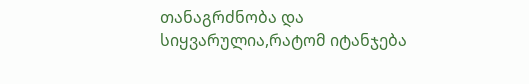თანაგრძნობა და სიყვარულია,რატომ იტანჯება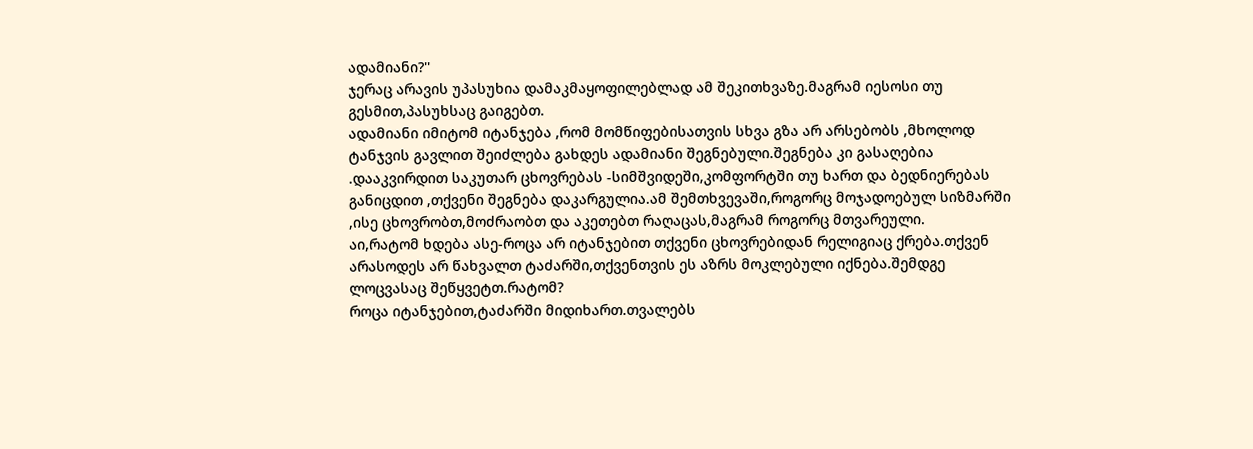ადამიანი?''
ჯერაც არავის უპასუხია დამაკმაყოფილებლად ამ შეკითხვაზე.მაგრამ იესოსი თუ გესმით,პასუხსაც გაიგებთ.
ადამიანი იმიტომ იტანჯება ,რომ მომწიფებისათვის სხვა გზა არ არსებობს ,მხოლოდ ტანჯვის გავლით შეიძლება გახდეს ადამიანი შეგნებული.შეგნება კი გასაღებია .დააკვირდით საკუთარ ცხოვრებას -სიმშვიდეში,კომფორტში თუ ხართ და ბედნიერებას განიცდით ,თქვენი შეგნება დაკარგულია.ამ შემთხვევაში,როგორც მოჯადოებულ სიზმარში ,ისე ცხოვრობთ,მოძრაობთ და აკეთებთ რაღაცას,მაგრამ როგორც მთვარეული.
აი,რატომ ხდება ასე-როცა არ იტანჯებით თქვენი ცხოვრებიდან რელიგიაც ქრება.თქვენ არასოდეს არ წახვალთ ტაძარში,თქვენთვის ეს აზრს მოკლებული იქნება.შემდგე ლოცვასაც შეწყვეტთ.რატომ?
როცა იტანჯებით,ტაძარში მიდიხართ.თვალებს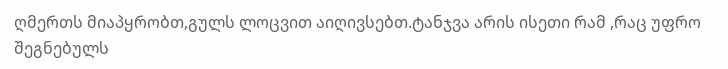ღმერთს მიაპყრობთ,გულს ლოცვით აიღივსებთ.ტანჯვა არის ისეთი რამ ,რაც უფრო შეგნებულს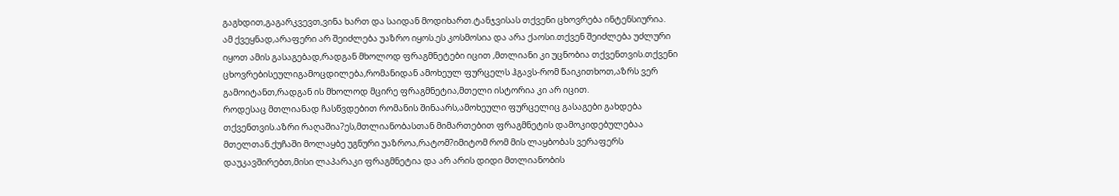გაგხდით,გაგარკვევთ,ვინა ხართ და საიდან მოდიხართ.ტანჯვისას თქვენი ცხოვრება ინტენსიურია.
ამ ქვეყნად,არაფერი არ შეიძლება უაზრო იყოს.ეს კოსმოსია და არა ქაოსი.თქვენ შეიძლება უძლური იყოთ ამის გასაგებად,რადგან მხოლოდ ფრაგმნეტები იცით ,მთლიანი კი უცნობია თქვენთვის.თქვენი ცხოვრებისეულიგამოცდილება,რომანიდან ამოხეულ ფურცელს ჰგავს-რომ წაიკითხოთ,აზრს ვერ გამოიტანთ,რადგან ის მხოლოდ მცირე ფრაგმნეტია,მთელი ისტორია კი არ იცით.
როდესაც მთლიანად ჩასწვდებით რომანის შინაარს,ამოხეული ფურცელიც გასაგები გახდება თქვენთვის.აზრი რაღაშია?ეს,მთლიანობასთან მიმართებით ფრაგმნეტის დამოკიდებულებაა მთელთან.ქუჩაში მოლაყბე უგნური უაზროა,რატომ?იმიტომ რომ მის ლაყბობას ვერაფერს დაუკავშირებთ,მისი ლაპარაკი ფრაგმნეტია და არ არის დიდი მთლიანობის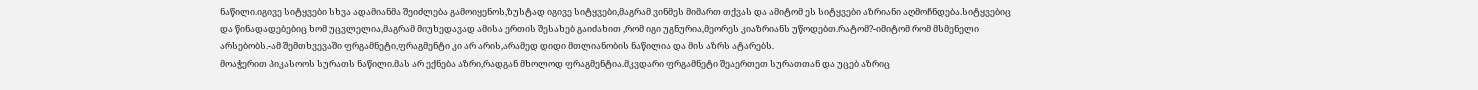ნაწილი.იგივე სიტყვები სხვა ადამიანმა შეიძლება გამოიყენოს,ზუსტად იგივე სიტყვები,მაგრამ ვინმეს მიმართ თქვას და ამიტომ ეს სიტყვები აზრიანი აღმოჩნდება.სიტყვებიც და წინადადებებიც ხომ უცვლელია,მაგრამ მიუხედავად ამისა ერთის შესახებ გაიძახით ,რომ იგი უგნურია,მეორეს კიაზრიანს უწოდებთ.რატომ?-იმიტომ რომ მსმენელი არსებობს.-ამ შემთხვევაში ფრგამნეტი,ფრაგმენტი კი არ არის,არამედ დიდი მთლიანობის ნაწილია და მის აზრს ატარებს.
მოაჭერით პიკასოოს სურათს ნაწილი.მას არ ექნება აზრი,რადგან მხოლოდ ფრაგმენტია.მკვდარი ფრგამნეტი შეაერთეთ სურათთან და უცებ აზრიც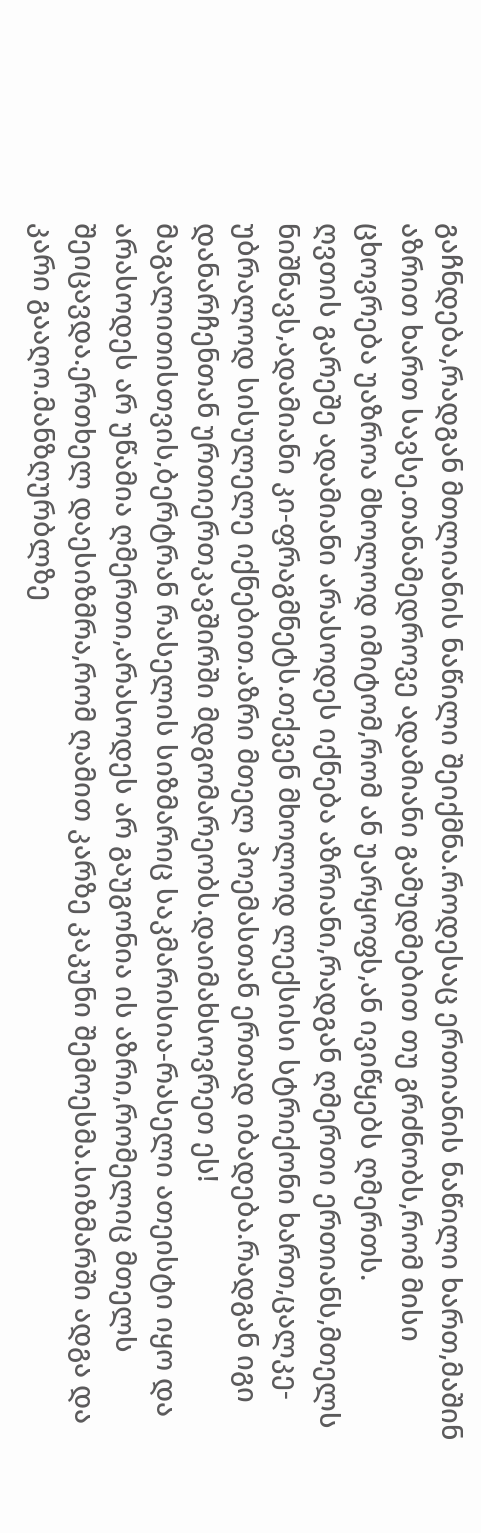გაჩნდება,რადგან მთლიანის ნაწილი შეიქმნა.როდესაც ერთიანის ნაწილი ხართ,მაშინ აზრით ხართ სავსე.თანამედროვე ადამიანი გამუდმებით თუ გრძნობს,რომ მისი ცხოვრება უაზროა მხოლოდ იმიტომ,რომ ან უარყოფს,ან ივიწყებს ღმერთს.
ღვთის გარეშე ადამიანი არასოდეს იქნება აზრიანი,რადგან ღმერთი ერთიანს,მთელს ნიშნავს,ადამიანი კი-ფრაგმნეტს.თქვენ მხოლოდ ლექსისი სტრიქონი ხართ,ცალკე-უბრალოდ სისულელე იქნებით.აზრი მთელ პოემასთან ერთად იბადება.რადგან იგი დანარჩენთან ურთიერთკავშირში მდგომარეობს.დაიმახსოვრეთ ეს!
მაგალითისთვის,ბერტრან რასელის სიზმარიც საკმარისია-რასელი ათეისტი იყო და არასოდეს არ უწამია ღმერთი,არასოდეს არ გაუგონია ის აზრი,რომელიც მთელს შეიცავდა.ერთხელ დაესიზმრა,რომ ღამით კარზე კაკუნი შემოესმა.სიზმარში ადგა და კარი გააღო.მანზღურბლზე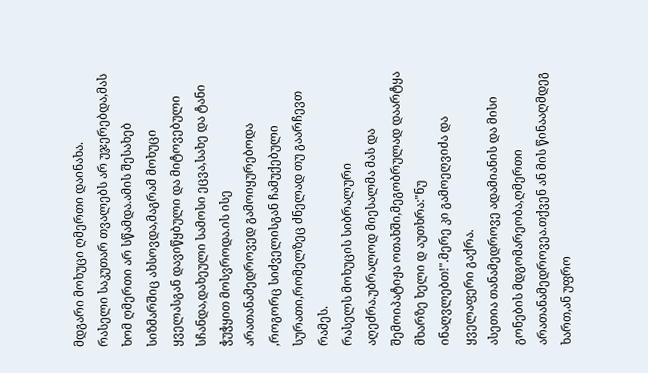მდგარი მოხუცი ღმერთი დაინახა.
რასელი საკუთარ თვალებს არ უჯერებდა,მას ხომ ღმერთი არ სწამდა.ამის შესახებ სიზმარშიც ახსოვდა,მაგრამ მოხუცი ყველასგან დავიწყბული და მიტოვებული სჩანდა,დახეული სამოსი ეცვა,სახე და ტანი ჭუჭყით მოსვროდა.ის ისე არათანამედროვედ გამოიყურებოდა ,როგორც სიძველისგან ჩამუქებული სურათი,რომელზეც ძნელად თუ გაარჩევთ რამეს.
რასელს მოხუცის სიბრალური აღეძრა.უბრალოდ მიესალმა მას და შემოიპატიჟა ოთახში,მეგობრულად დაარტყა მხარზე ხელი დ აუთხრა:"ნუ ინაღვლებთ!".მერე კი გამოეღვიძა და ყველაფერი გაქრა.
ასეთია თანამედროვე ადამიანის და მისი გონების მდგომარეობა,ღმერთი არათანამედროვეა.თქვენ ან მის წინააღმდეგ ხართ,ან უფრო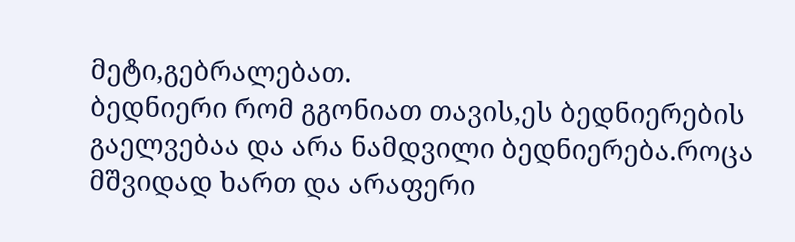მეტი,გებრალებათ.
ბედნიერი რომ გგონიათ თავის,ეს ბედნიერების გაელვებაა და არა ნამდვილი ბედნიერება.როცა მშვიდად ხართ და არაფერი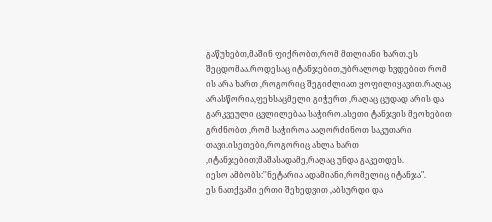გაწუხებთ,მაშინ ფიქრობთ,რომ მთლიანი ხართ.ეს შეცდომაა.როდესაც იტანჯებით,უბრალოდ ხვდებით რომ ის არა ხართ ,როგორიც შეგიძლიათ ყოფილიყავით.რაღაც არასწორია,ფეხსაცმელი გიჭერთ ,რაღაც ცუდად არის და გარკვეული ცვლილებაა საჭირო.ასეთი ტანჯვის მეოხებით გრძნობთ ,რომ საჭიროა ააღორძინოთ საკუთარი თავი.ისეთები,როგორიც ახლა ხართ ,იტანჯებით;მაშასადამე,რაღაც უნდა გაკეთდეს.
იესო ამბობს:''ნეტარია ადამიანი,რომელიც იტანჯა".
ეს ნათქვამი ერთი შეხედვით ,აბსურდი და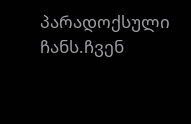პარადოქსული ჩანს.ჩვენ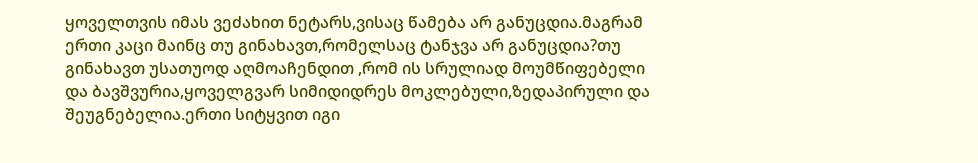ყოველთვის იმას ვეძახით ნეტარს,ვისაც წამება არ განუცდია.მაგრამ ერთი კაცი მაინც თუ გინახავთ,რომელსაც ტანჯვა არ განუცდია?თუ გინახავთ უსათუოდ აღმოაჩენდით ,რომ ის სრულიად მოუმწიფებელი და ბავშვურია,ყოველგვარ სიმიდიდრეს მოკლებული,ზედაპირული და შეუგნებელია.ერთი სიტყვით იგი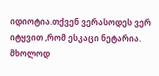იდიოტია.თქვენ ვერასოდეს ვერ იტყვით ,რომ ესკაცი ნეტარია.
მხოლოდ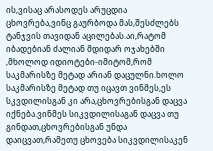ის,ვისაც არასოდეს არუცდია ცხოვრება,ვინც გაურბოდა მას,შესძლებს ტანჯვის თავიდან აცილებას.აი,რატომ იბადებიან ძალიან მდიდარ ოჯახებში ,მხოლოდ იდიოტები-იმიტომ,რომ საკმარისზე მეტად არიან დაცულნი.ხოლო საკმარისზე მეტად თუ იცავთ ვინმეს,ეს სკვდილისგან კი არა,ცხოვრებისგან დაცვა იქნება.ვინმეს სიკვდილისაგან დაცვა თუ გინდათ,ცხოვრებისგან უნდა დაიცვათ,რამეთუ ცხოვება სიკვდილისაკენ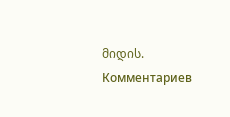მიდის.
Комментариев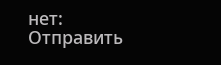нет:
Отправить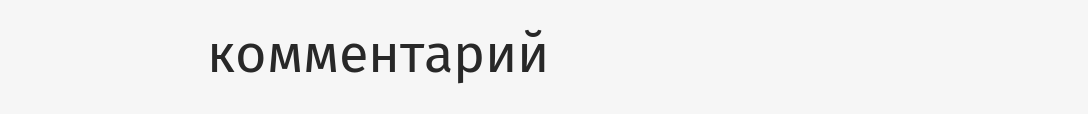комментарий